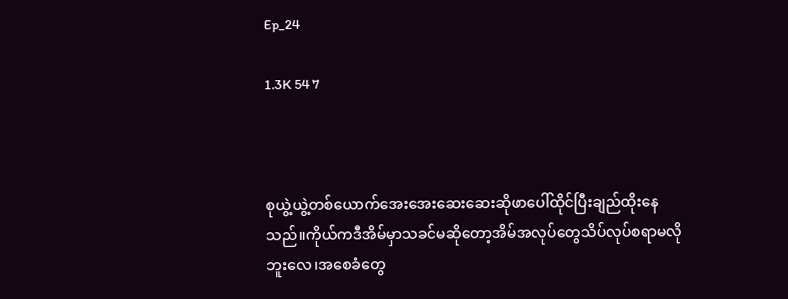Ep_24

1.3K 54 7



စုယွဲ့ယွဲ့တစ်ယောက်အေးအေးဆေးဆေးဆိုဖာပေါ်ထိုင်ပြီးချည်ထိုးနေသည်။ကိုယ်ကဒီအိမ်မှာသခင်မဆိုတော့အိမ်အလုပ်တွေသိပ်လုပ်စရာမလိုဘူးလေ၊အစေခံတွေ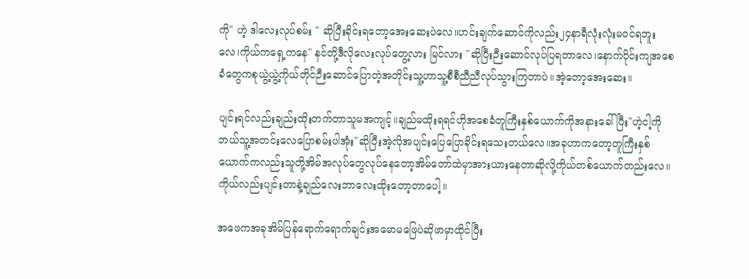ကို" ဟဲ့ ဒါလေးလုပ်စမ်း " ဆိုပြီးခိုင်းရတော့အေးဆေးပဲလေ။ဟင်းချက်ဆောင်ကိုလည်း၂၄နာရီလုံးလုံးမဝင်ရဘူးလေ၊ကိုယ်ကရှေ့ကနေ" နင်တို့ဒီလိုလေးလုပ်တွေ့လား မြင်လား "ဆိုပြီးဉီးဆောင်လုပ်ပြရတာလေ၊နောက်ပိုင်းကျအစေခံတွေကစုယွဲ့ယွဲ့ကိုယ်တိုင်ဉီးဆောင်ပြောတဲ့အတိုင်းသူ့ဟာသူ့စီစီညီညီလုပ်သွားကြတာပဲ။အဲ့တော့အေးဆေး။

ပျင်းရင်လည်းချည်းထိုးတက်တာသူမအကျင့်။ချည်မထိုးရရင်ဟိုအစေခံတူကြီးနှစ်ယောက်ကိုအနားခေါ်ပြီး"ဟဲ့ငါ့ကိုဘယ်သူ့အတင်းလေပြောစမ်းပါအုံး"ဆိုပြီးအဲ့လိုအပျင်းပြေပြောခိုင်းရသေးတယ်လေ။အခုဟာကတော့တူကြီးနှစ်ယောက်ကလည်းသူတို့အိမ်အလုပ်တွေလုပ်နေတော့အိမ်တော်ထဲမှာအားယားနေတာဆိုလို့ကိုယ်တစ်ယောက်တည်းလေ။ကိုယ်လည်းပျင်းတာနဲ့ချည်လေးဘာလေးထိုးတော့တာပေါ့။

အဖေကအခုအိမ်ပြန်ရောက်ရောက်ချင်းအမောမဖြေပဲဆိုဖာမှာထိုင်ပြီး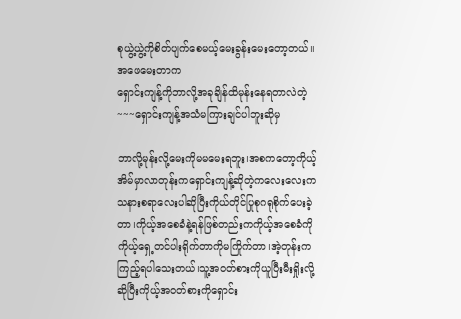စုယွဲ့ယွဲ့ကိုစိတ်ပျက်စေမယ့်မေးခွန်းမေးတော့တယ်။အဖေမေးတာက
ရှောင်းကျန့်ကိုဘာလို့အခုချိန်ထိမုန်းနေရတာလဲတဲ့~~~ရှောင်းကျန့်အသံမကြားချင်ပါဘူးဆိုမှ

ဘာလို့မုန်းလို့မေးကိုမမမေးရဘူး၊အစကတော့ကိုယ့်အိမ်မှာလာတုန်းကရှောင်းကျန့်ဆိုတဲ့ကလေးလေးကသနားစရာလေးပါဆိုပြီးကိုယ်တိုင်ပြုစုဂရုစိုက်ပေးခဲ့တာ၊ကိုယ့်အစေခံနဲ့ရန်ဖြစ်တည်းကကိုယ့်အစေခံကို
ကိုယ့်ရှေ့တင်ပါးရိုက်တာကိုမကြိုက်တာ၊အဲ့တုန်းကကြည့်ရပါသေးတယ်၊သူ့အဝတ်စားကိုယူပြီးမီးရှိုးလို့ဆိုပြီးကိုယ့်အဝတ်စားကိုရှောင်း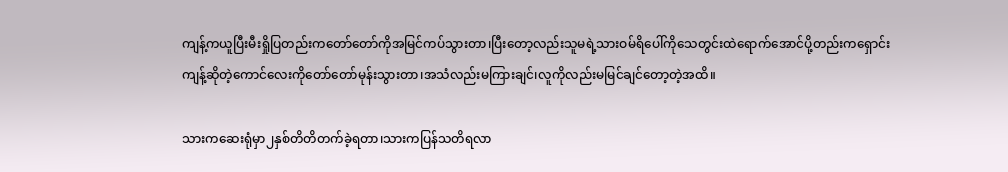ကျန့်ကယူပြီးမီးရှိုပြတည်းကတော်တော်ကိုအမြင်ကပ်သွားတာ၊ပြီးတော့လည်းသူမရဲ့သားဝမ်ရိပေါ်ကိုသေတွင်းထဲရောက်အောင်ပို့တည်းကရှောင်းကျန့်ဆိုတဲ့ကောင်လေးကိုတော်တော်မုန်းသွားတာ၊အသံလည်းမကြားချင်၊လူကိုလည်းမမြင်ချင်တော့တဲ့အထိ။

သားကဆေးရုံမှာ၂နှစ်တိတိတက်ခဲ့ရတာ၊သားကပြန်သတိရလာ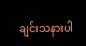ချင်းသနားပါ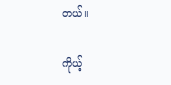တယ်။

ကိုယ့်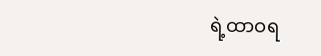ရဲ့ထာဝရ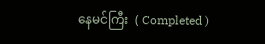နေမင်ကြီး  ( Completed )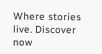Where stories live. Discover now